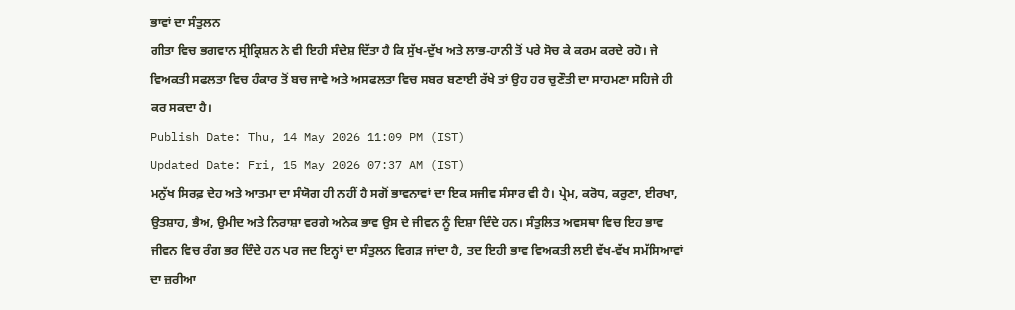ਭਾਵਾਂ ਦਾ ਸੰਤੁਲਨ
ਗੀਤਾ ਵਿਚ ਭਗਵਾਨ ਸ੍ਰੀਕ੍ਰਿਸ਼ਨ ਨੇ ਵੀ ਇਹੀ ਸੰਦੇਸ਼ ਦਿੱਤਾ ਹੈ ਕਿ ਸੁੱਖ-ਦੁੱਖ ਅਤੇ ਲਾਭ-ਹਾਨੀ ਤੋਂ ਪਰੇ ਸੋਚ ਕੇ ਕਰਮ ਕਰਦੇ ਰਹੋ। ਜੇ ਵਿਅਕਤੀ ਸਫਲਤਾ ਵਿਚ ਹੰਕਾਰ ਤੋਂ ਬਚ ਜਾਵੇ ਅਤੇ ਅਸਫਲਤਾ ਵਿਚ ਸਬਰ ਬਣਾਈ ਰੱਖੇ ਤਾਂ ਉਹ ਹਰ ਚੁਣੌਤੀ ਦਾ ਸਾਹਮਣਾ ਸਹਿਜੇ ਹੀ ਕਰ ਸਕਦਾ ਹੈ।
Publish Date: Thu, 14 May 2026 11:09 PM (IST)
Updated Date: Fri, 15 May 2026 07:37 AM (IST)
ਮਨੁੱਖ ਸਿਰਫ਼ ਦੇਹ ਅਤੇ ਆਤਮਾ ਦਾ ਸੰਯੋਗ ਹੀ ਨਹੀਂ ਹੈ ਸਗੋਂ ਭਾਵਨਾਵਾਂ ਦਾ ਇਕ ਸਜੀਵ ਸੰਸਾਰ ਵੀ ਹੈ। ਪ੍ਰੇਮ, ਕਰੋਧ, ਕਰੁਣਾ, ਈਰਖਾ, ਉਤਸ਼ਾਹ, ਭੈਅ, ਉਮੀਦ ਅਤੇ ਨਿਰਾਸ਼ਾ ਵਰਗੇ ਅਨੇਕ ਭਾਵ ਉਸ ਦੇ ਜੀਵਨ ਨੂੰ ਦਿਸ਼ਾ ਦਿੰਦੇ ਹਨ। ਸੰਤੁਲਿਤ ਅਵਸਥਾ ਵਿਚ ਇਹ ਭਾਵ ਜੀਵਨ ਵਿਚ ਰੰਗ ਭਰ ਦਿੰਦੇ ਹਨ ਪਰ ਜਦ ਇਨ੍ਹਾਂ ਦਾ ਸੰਤੁਲਨ ਵਿਗੜ ਜਾਂਦਾ ਹੈ, ਤਦ ਇਹੀ ਭਾਵ ਵਿਅਕਤੀ ਲਈ ਵੱਖ-ਵੱਖ ਸਮੱਸਿਆਵਾਂ ਦਾ ਜ਼ਰੀਆ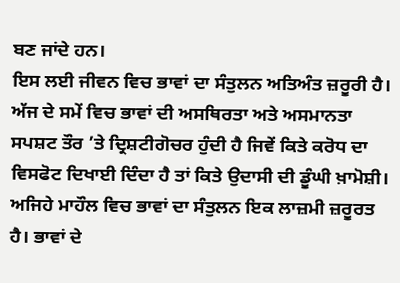ਬਣ ਜਾਂਦੇ ਹਨ।
ਇਸ ਲਈ ਜੀਵਨ ਵਿਚ ਭਾਵਾਂ ਦਾ ਸੰਤੁਲਨ ਅਤਿਅੰਤ ਜ਼ਰੂਰੀ ਹੈ। ਅੱਜ ਦੇ ਸਮੇਂ ਵਿਚ ਭਾਵਾਂ ਦੀ ਅਸਥਿਰਤਾ ਅਤੇ ਅਸਮਾਨਤਾ ਸਪਸ਼ਟ ਤੌਰ ’ਤੇ ਦ੍ਰਿਸ਼ਟੀਗੋਚਰ ਹੁੰਦੀ ਹੈ ਜਿਵੇਂ ਕਿਤੇ ਕਰੋਧ ਦਾ ਵਿਸਫੋਟ ਦਿਖਾਈ ਦਿੰਦਾ ਹੈ ਤਾਂ ਕਿਤੇ ਉਦਾਸੀ ਦੀ ਡੂੰਘੀ ਖ਼ਾਮੋਸ਼ੀ। ਅਜਿਹੇ ਮਾਹੌਲ ਵਿਚ ਭਾਵਾਂ ਦਾ ਸੰਤੁਲਨ ਇਕ ਲਾਜ਼ਮੀ ਜ਼ਰੂਰਤ ਹੈ। ਭਾਵਾਂ ਦੇ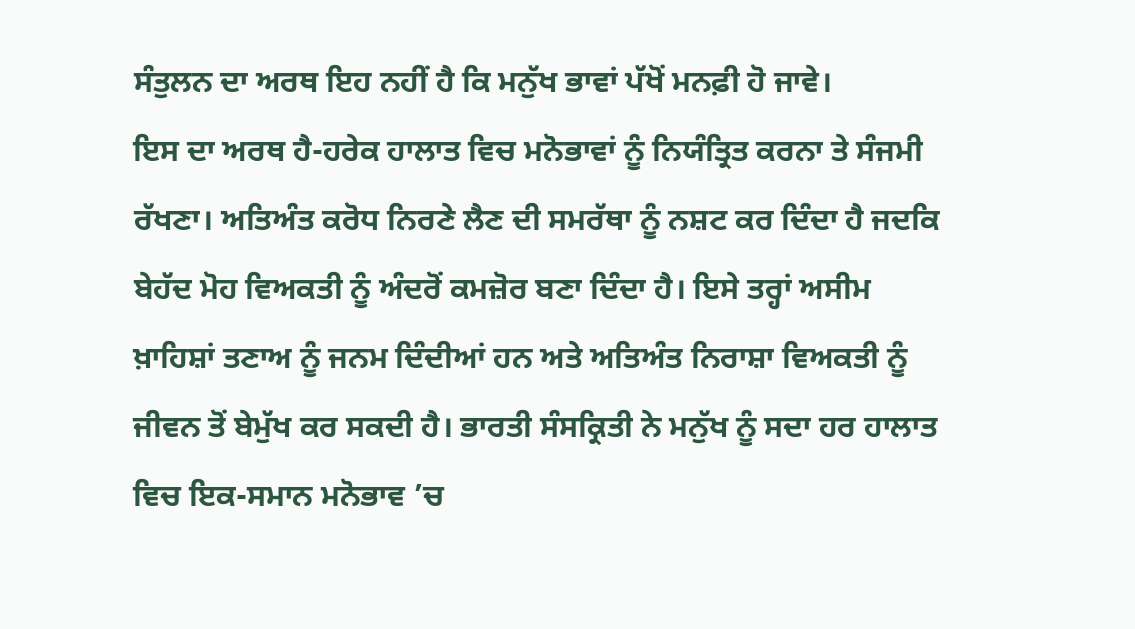ਸੰਤੁਲਨ ਦਾ ਅਰਥ ਇਹ ਨਹੀਂ ਹੈ ਕਿ ਮਨੁੱਖ ਭਾਵਾਂ ਪੱਖੋਂ ਮਨਫ਼ੀ ਹੋ ਜਾਵੇ।
ਇਸ ਦਾ ਅਰਥ ਹੈ-ਹਰੇਕ ਹਾਲਾਤ ਵਿਚ ਮਨੋਭਾਵਾਂ ਨੂੰ ਨਿਯੰਤ੍ਰਿਤ ਕਰਨਾ ਤੇ ਸੰਜਮੀ ਰੱਖਣਾ। ਅਤਿਅੰਤ ਕਰੋਧ ਨਿਰਣੇ ਲੈਣ ਦੀ ਸਮਰੱਥਾ ਨੂੰ ਨਸ਼ਟ ਕਰ ਦਿੰਦਾ ਹੈ ਜਦਕਿ ਬੇਹੱਦ ਮੋਹ ਵਿਅਕਤੀ ਨੂੰ ਅੰਦਰੋਂ ਕਮਜ਼ੋਰ ਬਣਾ ਦਿੰਦਾ ਹੈ। ਇਸੇ ਤਰ੍ਹਾਂ ਅਸੀਮ ਖ਼ਾਹਿਸ਼ਾਂ ਤਣਾਅ ਨੂੰ ਜਨਮ ਦਿੰਦੀਆਂ ਹਨ ਅਤੇ ਅਤਿਅੰਤ ਨਿਰਾਸ਼ਾ ਵਿਅਕਤੀ ਨੂੰ ਜੀਵਨ ਤੋਂ ਬੇਮੁੱਖ ਕਰ ਸਕਦੀ ਹੈ। ਭਾਰਤੀ ਸੰਸਕ੍ਰਿਤੀ ਨੇ ਮਨੁੱਖ ਨੂੰ ਸਦਾ ਹਰ ਹਾਲਾਤ ਵਿਚ ਇਕ-ਸਮਾਨ ਮਨੋਭਾਵ ’ਚ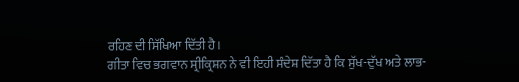ਰਹਿਣ ਦੀ ਸਿੱਖਿਆ ਦਿੱਤੀ ਹੈ।
ਗੀਤਾ ਵਿਚ ਭਗਵਾਨ ਸ੍ਰੀਕ੍ਰਿਸ਼ਨ ਨੇ ਵੀ ਇਹੀ ਸੰਦੇਸ਼ ਦਿੱਤਾ ਹੈ ਕਿ ਸੁੱਖ-ਦੁੱਖ ਅਤੇ ਲਾਭ-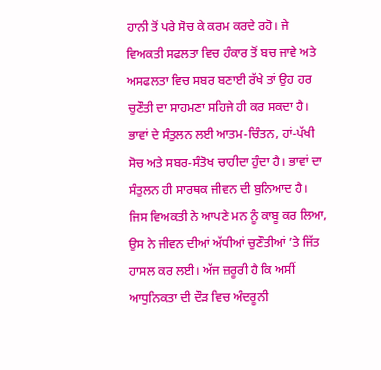ਹਾਨੀ ਤੋਂ ਪਰੇ ਸੋਚ ਕੇ ਕਰਮ ਕਰਦੇ ਰਹੋ। ਜੇ ਵਿਅਕਤੀ ਸਫਲਤਾ ਵਿਚ ਹੰਕਾਰ ਤੋਂ ਬਚ ਜਾਵੇ ਅਤੇ ਅਸਫਲਤਾ ਵਿਚ ਸਬਰ ਬਣਾਈ ਰੱਖੇ ਤਾਂ ਉਹ ਹਰ ਚੁਣੌਤੀ ਦਾ ਸਾਹਮਣਾ ਸਹਿਜੇ ਹੀ ਕਰ ਸਕਦਾ ਹੈ।
ਭਾਵਾਂ ਦੇ ਸੰਤੁਲਨ ਲਈ ਆਤਮ-ਚਿੰਤਨ, ਹਾਂ-ਪੱਖੀ ਸੋਚ ਅਤੇ ਸਬਰ-ਸੰਤੋਖ ਚਾਹੀਦਾ ਹੁੰਦਾ ਹੈ। ਭਾਵਾਂ ਦਾ ਸੰਤੁਲਨ ਹੀ ਸਾਰਥਕ ਜੀਵਨ ਦੀ ਬੁਨਿਆਦ ਹੈ। ਜਿਸ ਵਿਅਕਤੀ ਨੇ ਆਪਣੇ ਮਨ ਨੂੰ ਕਾਬੂ ਕਰ ਲਿਆ, ਉਸ ਨੇ ਜੀਵਨ ਦੀਆਂ ਅੱਧੀਆਂ ਚੁਣੌਤੀਆਂ ’ਤੇ ਜਿੱਤ ਹਾਸਲ ਕਰ ਲਈ। ਅੱਜ ਜ਼ਰੂਰੀ ਹੈ ਕਿ ਅਸੀਂ ਆਧੁਨਿਕਤਾ ਦੀ ਦੌੜ ਵਿਚ ਅੰਦਰੂਨੀ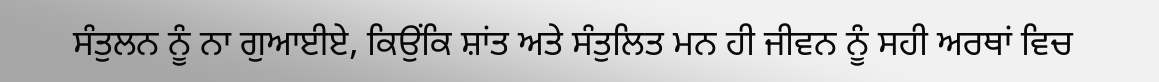ਸੰਤੁਲਨ ਨੂੰ ਨਾ ਗੁਆਈਏ, ਕਿਉਂਕਿ ਸ਼ਾਂਤ ਅਤੇ ਸੰਤੁਲਿਤ ਮਨ ਹੀ ਜੀਵਨ ਨੂੰ ਸਹੀ ਅਰਥਾਂ ਵਿਚ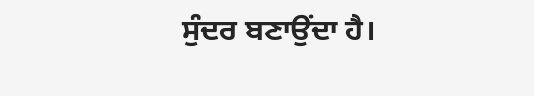ਸੁੰਦਰ ਬਣਾਉਂਦਾ ਹੈ।